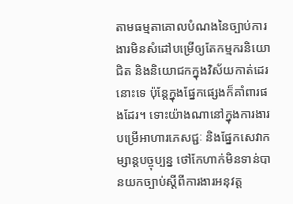តាមធម្មតាគោលបំណងនៃច្បាប់ការងារមិនសំដៅបម្រើឲ្យតែកម្មករនិយោជិត និងនិយោជកក្នុងវិស័យកាត់ដេរនោះទេ ប៉ុន្តែក្នុងផ្នែកផ្សេងក៏គាំពារផងដែរ។ ទោះយ៉ាងណានៅក្នុងការងារបម្រើអាហារភេសជ្ជៈ និងផ្នែកសេវាកម្សាន្តបច្ចុប្បន្ន ថៅកែហាក់មិនទាន់បានយកច្បាប់ស្តីពីការងារអនុវត្ត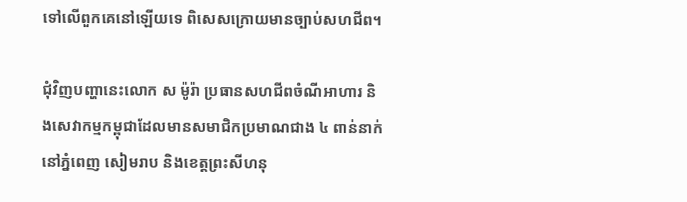ទៅលើពួកគេនៅឡើយទេ ពិសេសក្រោយមានច្បាប់សហជីព។

ជុំវិញបញ្ហានេះលោក ស ម៉ូរ៉ា ប្រធានសហជីពចំណីអាហារ និងសេវាកម្មកម្ពុជាដែលមានសមាជិកប្រមាណជាង ៤ ពាន់នាក់នៅភ្នំពេញ សៀមរាប និងខេត្តព្រះសីហនុ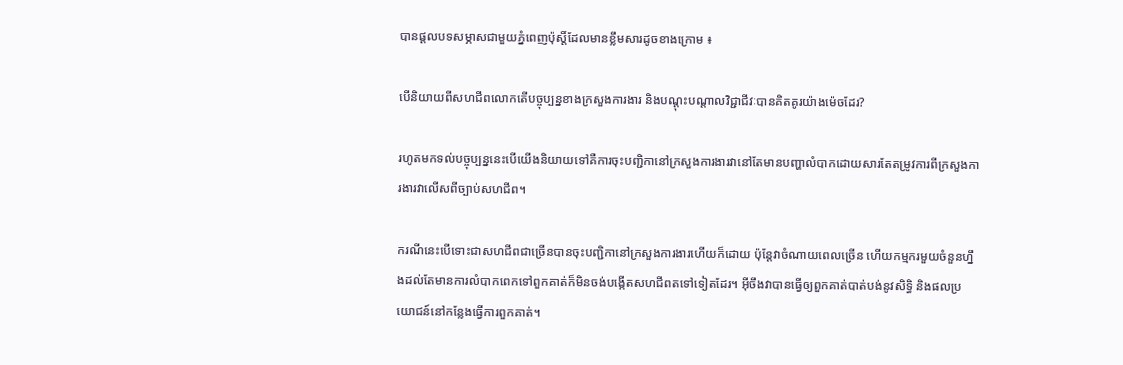បានផ្ដលបទសម្ភាសជាមួយភ្នំពេញប៉ុស្តិ៍ដែលមានខ្លឹមសារដូចខាងក្រោម ៖

បើនិយាយពីសហជីពលោកតើបច្ចុប្បន្នខាងក្រសួងការងារ និងបណ្តុះបណ្តាលវិជ្ជាជីវៈបានគិតគូរយ៉ាងម៉េចដែរ?

រហូតមកទល់បច្ចុប្បន្ននេះបើយើងនិយាយទៅគឺការចុះបញ្ជិកានៅក្រសួងការងារវានៅតែមានបញ្ហាលំបាកដោយសារតែតម្រូវការពីក្រសួងការងារវាលើសពីច្បាប់សហជីព។

ករណីនេះបើទោះជាសហជីពជាច្រើនបានចុះបញ្ជិកានៅក្រសួងការងារហើយក៏ដោយ ប៉ុន្តែវាចំណាយពេលច្រើន ហើយកម្មករមួយចំនួនហ្នឹងដល់តែមានការលំបាកពេកទៅពួកគាត់ក៏មិនចង់បង្កើតសហជីពតទៅទៀតដែរ។ អ៊ីចឹងវាបានធ្វើឲ្យពួកគាត់បាត់បង់នូវសិទ្ធិ និងផលប្រយោជន៍នៅកន្លែងធ្វើការពួកគាត់។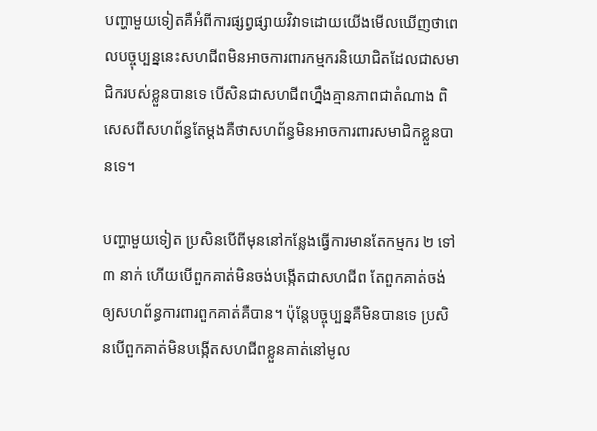បញ្ហាមួយទៀតគឺអំពីការផ្សព្វផ្សាយវិវាទដោយយើងមើលឃើញថាពេលបច្ចុប្បន្ននេះសហជីពមិនអាចការពារកម្មករនិយោជិតដែលជាសមាជិករបស់ខ្លួនបានទេ បើសិនជាសហជីពហ្នឹងគ្មានភាពជាតំណាង ពិសេសពីសហព័ន្ធតែម្តងគឺថាសហព័ន្ធមិនអាចការពារសមាជិកខ្លួនបានទេ។

បញ្ហាមួយទៀត ប្រសិនបើពីមុននៅកន្លែងធ្វើការមានតែកម្មករ ២ ទៅ ៣ នាក់ ហើយបើពួកគាត់មិនចង់បង្កើតជាសហជីព តែពួកគាត់ចង់ឲ្យសហព័ន្ធការពារពួកគាត់គឺបាន។ ប៉ុន្តែបច្ចុប្បន្នគឺមិនបានទេ ប្រសិនបើពួកគាត់មិនបង្កើតសហជីពខ្លួនគាត់នៅមូល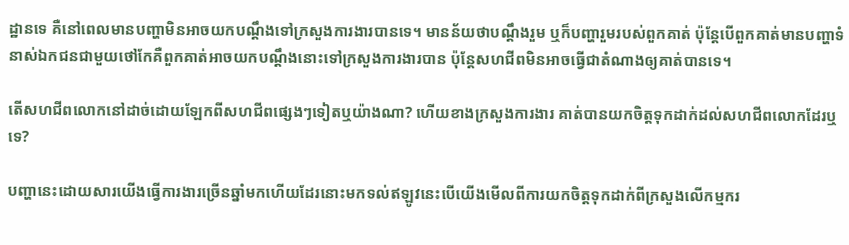ដ្ឋានទេ គឺនៅពេលមានបញ្ហាមិនអាចយកបណ្តឹងទៅក្រសួងការងារបានទេ។ មានន័យថាបណ្តឹងរួម ឬក៏បញ្ហារួមរបស់ពួកគាត់ ប៉ុន្តែបើពួកគាត់មានបញ្ហាទំនាស់ឯកជនជាមួយថៅកែគឺពួកគាត់អាចយកបណ្តឹងនោះទៅក្រសួងការងារបាន ប៉ុន្តែសហជីពមិនអាចធ្វើជាតំណាងឲ្យគាត់បានទេ។

តើសហជីពលោកនៅដាច់ដោយឡែកពីសហជីពផ្សេងៗទៀតឬយ៉ាងណា? ហើយខាងក្រសួងការងារ គាត់បានយកចិត្តទុកដាក់ដល់សហជីពលោកដែរឬទេ?

បញ្ហានេះដោយសារយើងធ្វើការងារច្រើនឆ្នាំមកហើយដែរនោះមកទល់ឥឡូវនេះបើយើងមើលពីការយកចិត្តទុកដាក់ពីក្រសួងលើកម្មករ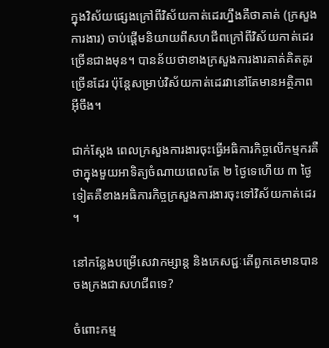ក្នុងវិស័យផ្សេងក្រៅពីវិស័យកាត់ដេរហ្នឹងគឺថាគាត់ (ក្រសួងការងារ) ចាប់ផ្តើមនិយាយពីសហជីពក្រៅពីវិស័យកាត់ដេរច្រើនជាងមុន។ បានន័យថាខាងក្រសួងការងារគាត់គិតគូរច្រើនដែរ ប៉ុន្តែសម្រាប់វិស័យកាត់ដេរវានៅតែមានអត្ថិភាពអ៊ីចឹង។

ជាក់ស្តែង ពេលក្រសួងការងារចុះធ្វើអធិការកិច្ចលើកម្មករគឺថាក្នុងមួយអាទិត្យចំណាយពេលតែ ២ ថ្ងៃទេហើយ ៣ ថ្ងៃទៀតគឺខាងអធិការកិច្ចក្រសួងការងារចុះទៅវិស័យកាត់ដេរ។

នៅកន្លែងបម្រើសេវាកម្សាន្ត និងភេសជ្ជៈតើពួកគេមានបានចងក្រងជាសហជីពទេ?

ចំពោះកម្ម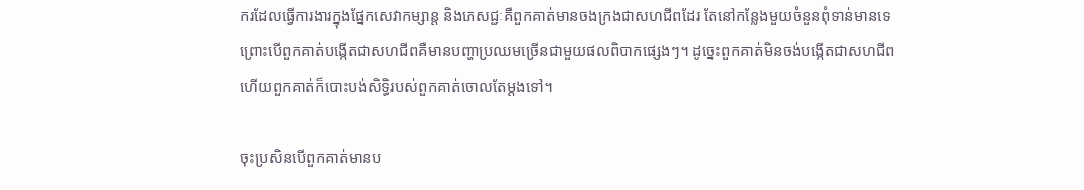ករដែលធ្វើការងារក្នុងផ្នែកសេវាកម្សាន្ត និងភេសជ្ជៈគឺពួកគាត់មានចងក្រងជាសហជីពដែរ តែនៅកន្លែងមួយចំនួនពុំទាន់មានទេ ព្រោះបើពួកគាត់បង្កើតជាសហជីពគឺមានបញ្ហាប្រឈមច្រើនជាមួយផលពិបាកផ្សេងៗ។ ដូច្នេះពួកគាត់មិនចង់បង្កើតជាសហជីព ហើយពួកគាត់ក៏បោះបង់សិទ្ធិរបស់ពួកគាត់ចោលតែម្ដងទៅ។

ចុះប្រសិនបើពួកគាត់មានប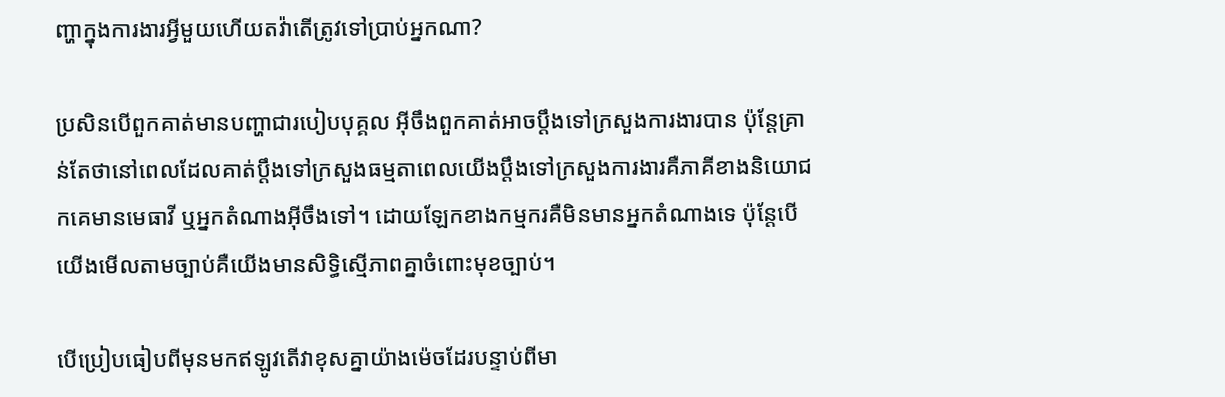ញ្ហាក្នុងការងារអ្វីមួយហើយតវ៉ាតើត្រូវទៅប្រាប់អ្នកណា?

ប្រសិនបើពួកគាត់មានបញ្ហាជារបៀបបុគ្គល អ៊ីចឹងពួកគាត់អាចប្តឹងទៅក្រសួងការងារបាន ប៉ុន្តែគ្រាន់តែថានៅពេលដែលគាត់ប្តឹងទៅក្រសួងធម្មតាពេលយើងប្តឹងទៅក្រសួងការងារគឺភាគីខាងនិយោជកគេមានមេធាវី ឬអ្នកតំណាងអ៊ីចឹងទៅ។ ដោយឡែកខាងកម្មករគឺមិនមានអ្នកតំណាងទេ ប៉ុន្តែបើយើងមើលតាមច្បាប់គឺយើងមានសិទ្ធិស្មើភាពគ្នាចំពោះមុខច្បាប់។

បើប្រៀបធៀបពីមុនមកឥឡូវតើវាខុសគ្នាយ៉ាងម៉េចដែរបន្ទាប់ពីមា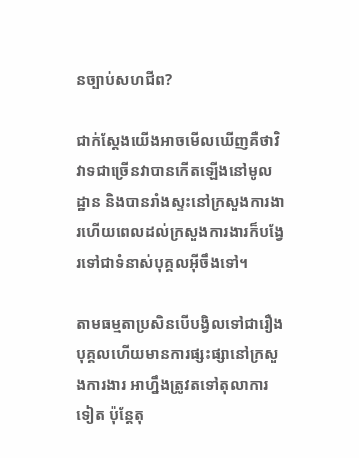នច្បាប់សហជីព?

ជាក់ស្តែងយើងអាចមើលឃើញគឺថាវិវាទជាច្រើនវាបានកើតឡើងនៅមូលដ្ឋាន និងបានរាំងស្ទះនៅក្រសួងការងារហើយពេលដល់ក្រសួងការងារក៏បង្វែរទៅជាទំនាស់បុគ្គលអ៊ីចឹងទៅ។

តាមធម្មតាប្រសិនបើបង្វិលទៅជារឿងបុគ្គលហើយមានការផ្សះផ្សានៅក្រសួងការងារ អាហ្នឹងត្រូវតទៅតុលាការទៀត ប៉ុន្តែតុ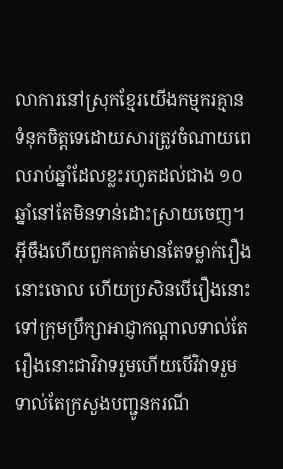លាការនៅស្រុកខ្មែរយើងកម្មករគ្មានទំនុកចិត្តទេដោយសារត្រូវចំណាយពេលរាប់ឆ្នាំដែលខ្លះរហូតដល់ជាង ១០ ឆ្នាំនៅតែមិនទាន់ដោះស្រាយចេញ។ អ៊ីចឹងហើយពួកគាត់មានតែទម្លាក់រឿងនោះចោល ហើយប្រសិនបើរឿងនោះទៅក្រុមប្រឹក្សាអាជ្ញាកណ្តាលទាល់តែរឿងនោះជាវិវាទរួមហើយបើវិវាទរួមទាល់តែក្រសួងបញ្ជូនករណី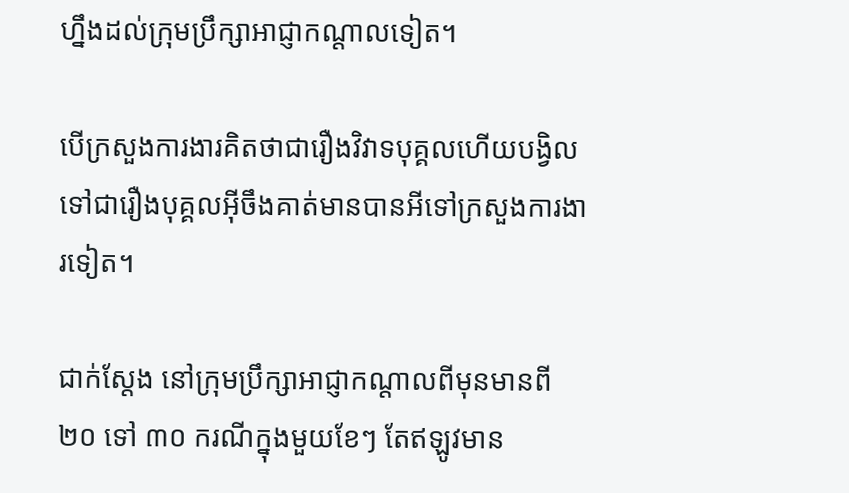ហ្នឹងដល់ក្រុមប្រឹក្សាអាជ្ញាកណ្តាលទៀត។

បើក្រសួងការងារគិតថាជារឿងវិវាទបុគ្គលហើយបង្វិលទៅជារឿងបុគ្គលអ៊ីចឹងគាត់មានបានអីទៅក្រសួងការងារទៀត។

ជាក់ស្តែង នៅក្រុមប្រឹក្សាអាជ្ញាកណ្តាលពីមុនមានពី ២០ ទៅ ៣០ ករណីក្នុងមួយខែៗ តែឥឡូវមាន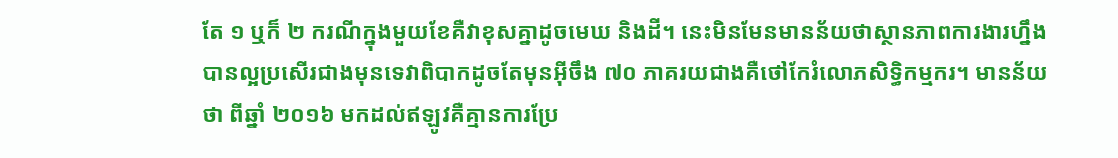តែ ១ ឬក៏ ២ ករណីក្នុងមួយខែគឺវាខុសគ្នាដូចមេឃ និងដី។ នេះមិនមែនមានន័យថាស្ថានភាពការងារហ្នឹងបានល្អប្រសើរជាងមុនទេវាពិបាកដូចតែមុនអ៊ីចឹង ៧០ ភាគរយជាងគឺថៅកែរំលោភសិទ្ធិកម្មករ។ មានន័យថា ពីឆ្នាំ ២០១៦ មកដល់ឥឡូវគឺគ្មានការប្រែ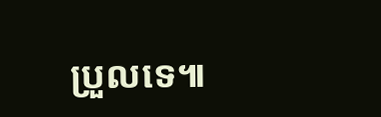ប្រួលទេ៕